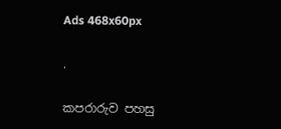Ads 468x60px

.

කපරාරුව පහසු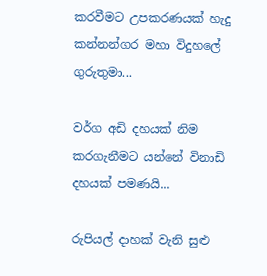කරවීමට උපකරණයක් හැදු කන්නන්ගර මහා විදුහලේ ගුරුතුමා...

වර්ග අඩි දහයක් නිම කරගැනීමට යන්නේ විනාඩි දහයක් පමණයි...

රුපියල් දාහක් වැනි සුළු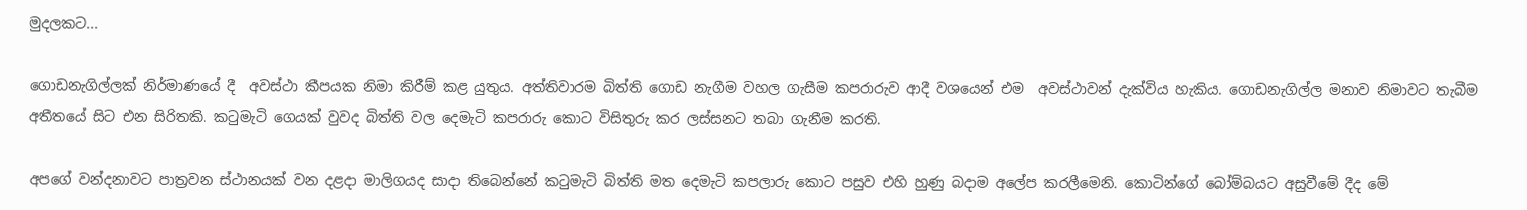මුදලකට...

ගොඩනැගිල්ලක් නිර්මාණයේ දී  අවස්ථා කීපයක නිමා කිරීම් කළ යුතුය. අත්තිවාරම බිත්ති ගොඩ නැගීම වහල ගැසීම කපරාරුව ආදී වශයෙන් එම  අවස්ථාවන් දැක්විය හැකිය. ගොඩනැගිල්ල මනාව නිමාවට තැබීම අතීතයේ සිට එන සිරිතකි. කටුමැටි ගෙයක් වුවද බිත්ති වල දෙමැටි කපරාරු කොට විසිතුරු කර ලස්සනට තබා ගැනීම කරති.

අපගේ වන්දනාවට පාත්‍රවන ස්ථානයක් වන දළදා මාලිගයද සාදා තිබෙන්නේ කටුමැටි බිත්ති මත දෙමැටි කපලාරු කොට පසුව එහි හුණු බදාම අලේප කරලීමෙනි. කොටින්ගේ බෝම්බයට අසුවීමේ දීද මේ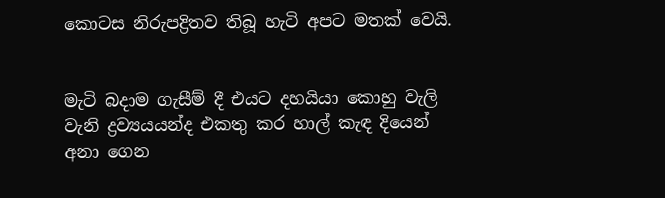කොටස නිරුපද්‍රිතව තිබූ හැටි අපට මතක් වෙයි.


මැටි බදාම ගැසීම් දී එයට දහයියා කොහු වැලි වැනි ද්‍රව්‍යයයන්ද එකතු කර හාල් කැඳ දියෙන් අනා ගෙන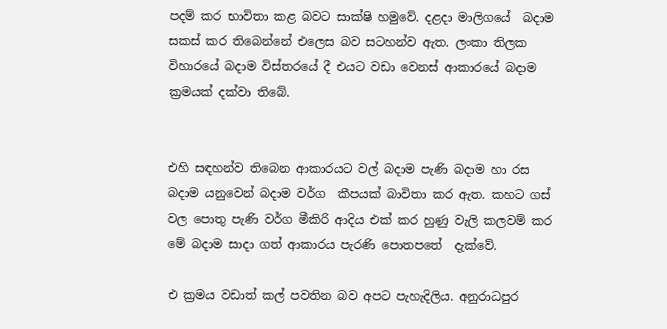පදම් කර භාවිතා කළ බවට සාක්ෂි හමුවේ. දළදා මාලිගයේ  බදාම සකස් කර තිබෙන්නේ එලෙස බව සටහන්ව ඇත. ලංකා තිලක විහාරයේ බදාම විස්තරයේ දී එයට වඩා වෙනස් ආකාරයේ බදාම ක්‍රමයක් දක්වා තිබේ.


එහි සඳහන්ව තිබෙන ආකාරයට වල් බදාම පැණි බදාම හා රස බදාම යනුවෙන් බදාම වර්ග  කීපයක් බාවිතා කර ඇත. කහට ගස් වල පොතු පැණි වර්ග මීකිරි ආදිය එක් කර හුණු වැලි කලවම් කර මේ බදාම සාදා ගත් ආකාරය පැරණි පොතපතේ  දැක්වේ.

එ ක්‍රමය වඩාත් කල් පවතින බව අපට පැහැදිලිය. අනුරාධපුර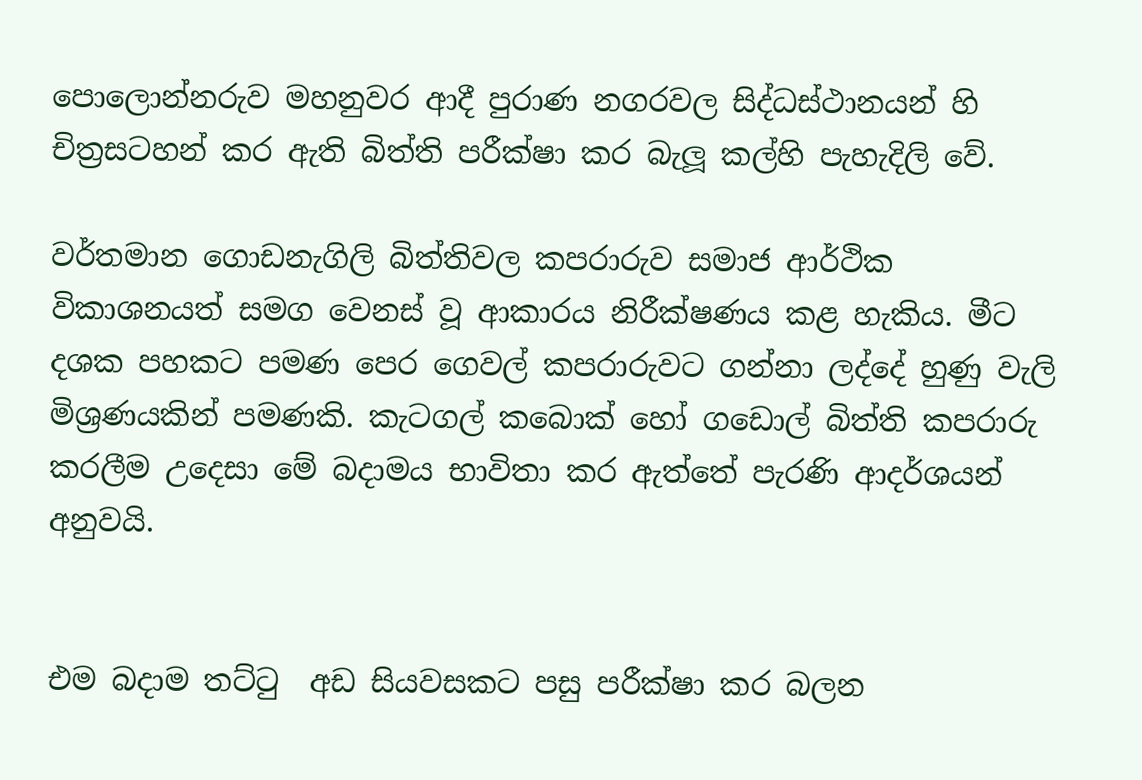පොලොන්නරුව මහනුවර ආදී පුරාණ නගරවල සිද්ධස්ථානයන් හි චිත්‍රසටහන් කර ඇති බිත්ති පරීක්ෂා කර බැලූ කල්හි පැහැදිලි වේ.

වර්තමාන ගොඩනැගිලි බිත්තිවල කපරාරුව සමාජ ආර්ථික  විකාශනයත් සමග වෙනස් වූ ආකාරය නිරීක්ෂණය කළ හැකිය. මීට දශක පහකට පමණ පෙර ගෙවල් කපරාරුවට ගන්නා ලද්දේ හුණු වැලි මිශ්‍රණයකින් පමණකි. කැටගල් කබොක් හෝ ගඩොල් බිත්ති කපරාරු කරලීම උදෙසා මේ බදාමය භාවිතා කර ඇත්තේ පැරණි ආදර්ශයන් අනුවයි.


එම බදාම තට්ටු  අඩ සියවසකට පසු පරීක්ෂා කර බලන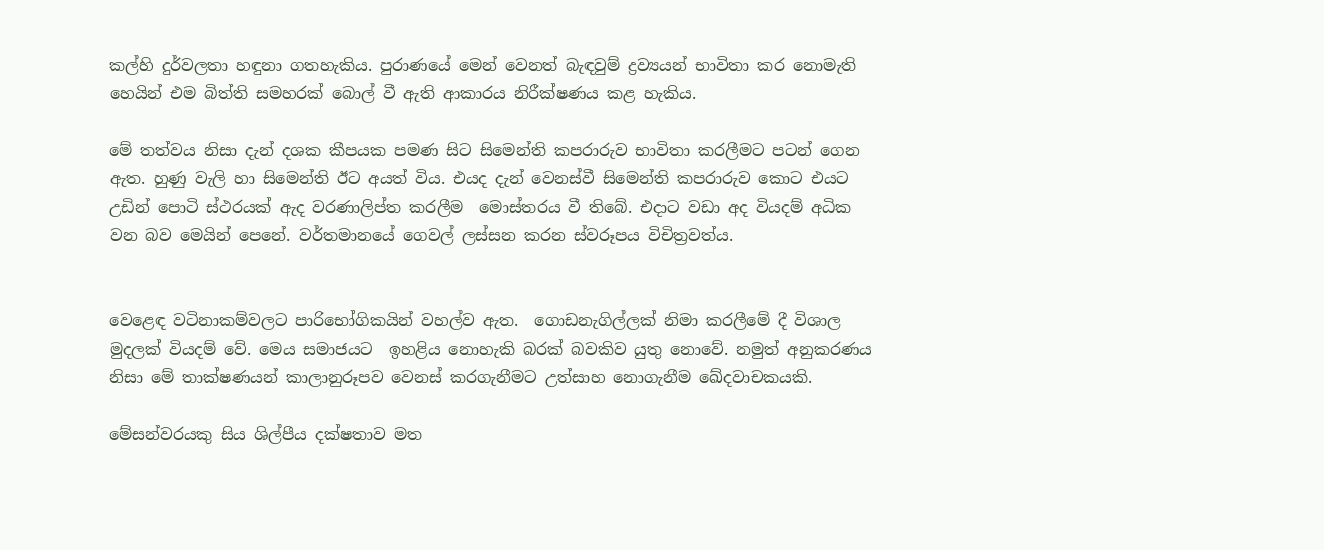කල්හි දුර්වලතා හඳුනා ගතහැකිය. පුරාණයේ මෙන් වෙනත් බැඳවුම් ද්‍රව්‍යයන් භාවිතා කර නොමැති හෙයින් එම බිත්ති සමහරක් බොල් වී ඇති ආකාරය නිරීක්ෂණය කළ හැකිය.

මේ තත්වය නිසා දැන් දශක කීපයක පමණ සිට සිමෙන්ති කපරාරුව භාවිතා කරලීමට පටන් ගෙන ඇත. හුණු වැලි හා සිමෙන්ති ඊට අයත් විය. එයද දැන් වෙනස්වී සිමෙන්ති කපරාරුව කොට එයට උඩින් පොටි ස්ථරයක් ඇද වරණාලිප්ත කරලීම  මොස්තරය වී තිබේ. එදාට වඩා අද වියදම් අධික වන බව මෙයින් පෙනේ. වර්තමානයේ ගෙවල් ලස්සන කරන ස්වරූපය විචිත්‍රවත්ය.


වෙළෙඳ වටිනාකම්වලට පාරිභෝගිකයින් වහල්ව ඇත.  ගොඩනැගිල්ලක් නිමා කරලීමේ දී විශාල මුදලක් වියදම් වේ. මෙය සමාජයට  ඉහළිය නොහැකි බරක් බවකිව යුතු නොවේ. නමුත් අනුකරණය නිසා මේ තාක්ෂණයන් කාලානුරූපව වෙනස් කරගැනීමට උත්සාහ නොගැනීම ඛේදවාචකයකි.

මේසන්වරයකු සිය ශිල්පීය දක්ෂතාව මත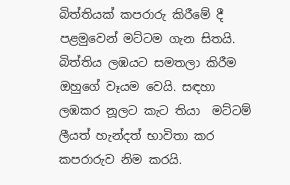බිත්තියක් කපරාරු කිරීමේ දී පළමුවෙන් මට්ටම ගැන සිතයි. බිත්තිය ලඹයට සමතලා කිරීම  ඔහුගේ වෑයම වෙයි. සඳහා ලඹකර නූලට කැට තියා  මට්ටම් ලීයත් හැන්දත් භාවිතා කර කපරාරුව නිම කරයි.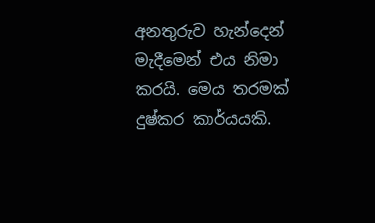අනතුරුව හැන්දෙන් මැදීමෙන් එය නිමා කරයි. මෙය තරමක් දුෂ්කර කාර්යයකි.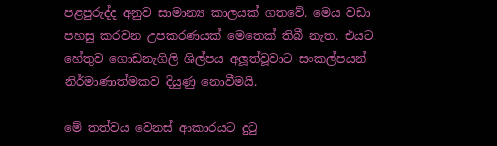පළපුරුද්ද අනුව සාමාන්‍ය කාලයක් ගතවේ. මෙය වඩා පහසු කරවන උපකරණයක් මෙතෙක් තිබී නැත. එයට හේතුව ගොඩනැගිලි ශිල්පය අලූත්වූවාට සංකල්පයන් නිර්මාණාත්මකව දියුණු නොවීමයි.

මේ තත්වය වෙනස් ආකාරයට දුටු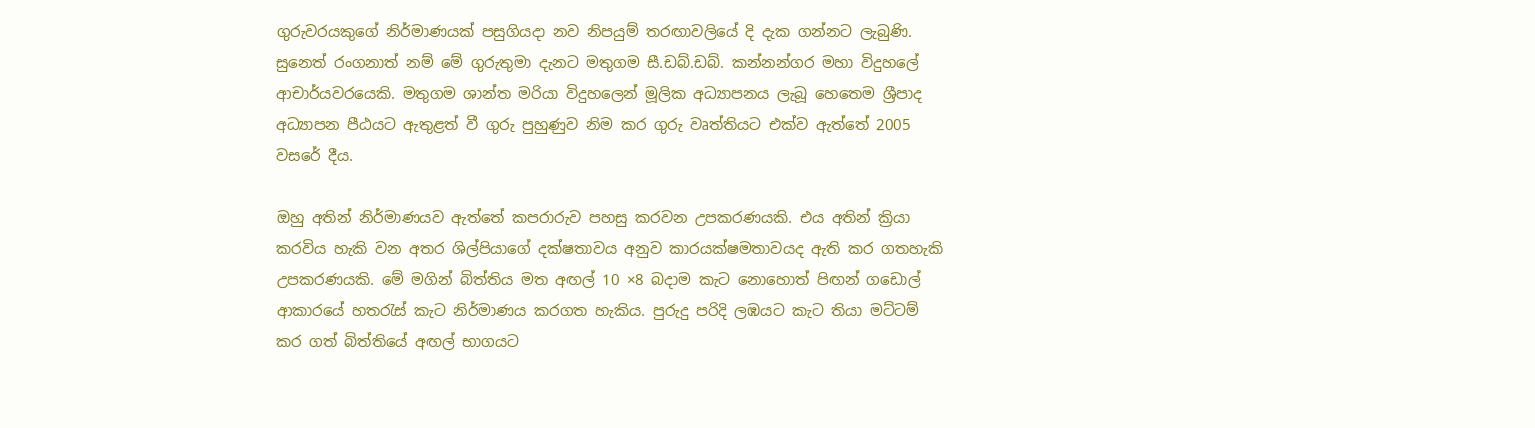ගුරුවරයකුගේ නිර්මාණයක් පසුගියදා නව නිපයුම් තරඟාවලියේ දි දැක ගන්නට ලැබුණි. සුනෙත් රංගනාත් නම් මේ ගුරුතුමා දැනට මතුගම සී.ඩබ්.ඩබ්. කන්නන්ගර මහා විදුහලේ ආචාර්යවරයෙකි. මතුගම ශාන්ත මරියා විදුහලෙන් මූලික අධ්‍යාපනය ලැබූ හෙතෙම ශ්‍රීපාද අධ්‍යාපන පීඨයට ඇතුළත් වී ගුරු පුහුණුව නිම කර ගුරු වෘත්තියට එක්ව ඇත්තේ 2005 වසරේ දීය.

ඔහු අතින් නිර්මාණයව ඇත්තේ කපරාරුව පහසු කරවන උපකරණයකි. එය අතින් ක්‍රියා කරවිය හැකි වන අතර ශිල්පියාගේ දක්ෂතාවය අනුව කාරයක්ෂමතාවයද ඇති කර ගතහැකි උපකරණයකි. මේ මගින් බිත්තිය මත අඟල් 10 ×8 බදාම කැට නොහොත් පිඟන් ගඩොල් ආකාරයේ හතරැස් කැට නිර්මාණය කරගත හැකිය. පුරුදු පරිදි ලඹයට කැට තියා මට්ටම් කර ගත් බිත්තියේ අඟල් භාගයට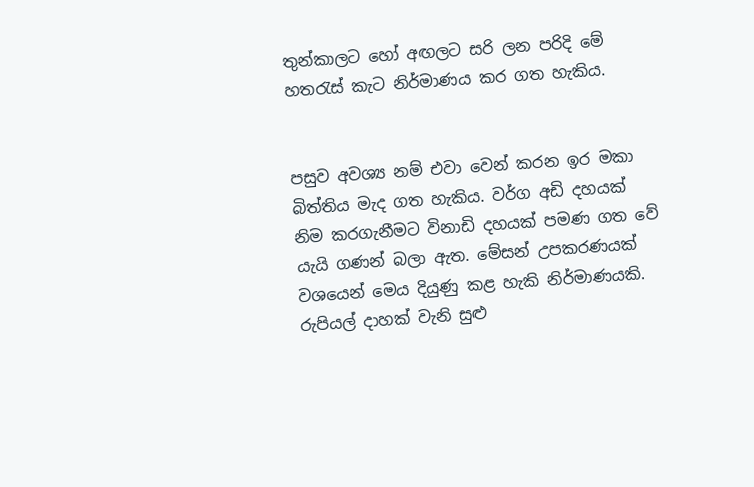තුන්කාලට හෝ අඟලට සරි ලන පරිදි මේ හතරැස් කැට නිර්මාණය කර ගත හැකිය.


පසුව අවශ්‍ය නම් එවා වෙන් කරන ඉර මකා බිත්තිය මැද ගත හැකිය. වර්ග අඩි දහයක් නිම කරගැනීමට විනාඩි දහයක් පමණ ගත වේ යැයි ගණන් බලා ඇත. මේසන් උපකරණයක් වශයෙන් මෙය දියුණු කළ හැකි නිර්මාණයකි. රුපියල් දාහක් වැනි සුළු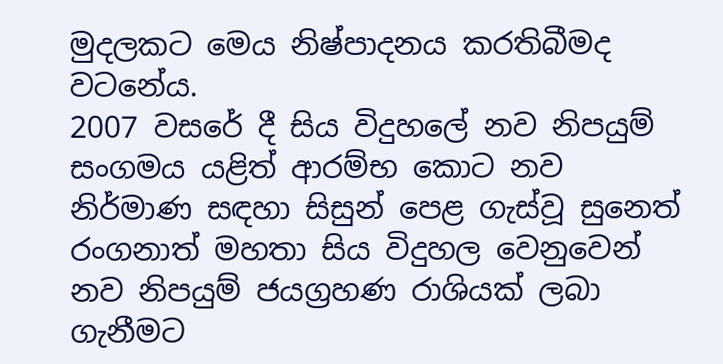මුදලකට මෙය නිෂ්පාදනය කරතිබීමද වටනේය.
2007 වසරේ දී සිය විදුහලේ නව නිපයුම් සංගමය යළිත් ආරම්භ කොට නව නිර්මාණ සඳහා සිසුන් පෙළ ගැස්වූ සුනෙත් රංගනාත් මහතා සිය විදුහල වෙනුවෙන් නව නිපයුම් ජයග්‍රහණ රාශියක් ලබා ගැනීමට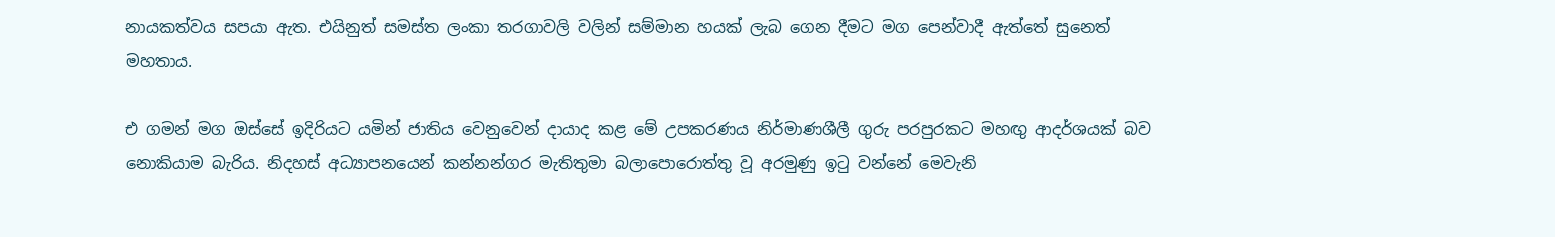නායකත්වය සපයා ඇත. එයිනුත් සමස්ත ලංකා තරගාවලි වලින් සම්මාන හයක් ලැබ ගෙන දීමට මග පෙන්වාදී ඇත්තේ සුනෙත් මහතාය.

එ ගමන් මග ඔස්සේ ඉදිරියට යමින් ජාතිය වෙනුවෙන් දායාද කළ මේ උපකරණය නිර්මාණශීලී ගුරු පරපුරකට මහඟු ආදර්ශයක් බව නොකියාම බැරිය. නිදහස් අධ්‍යාපනයෙන් කන්නන්ගර මැතිතුමා බලාපොරොත්තු වූ අරමුණු ඉටු වන්නේ මෙවැනි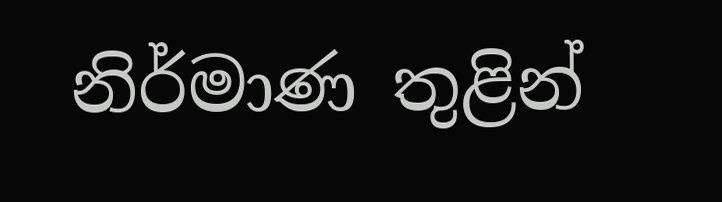නිර්මාණ තුළින්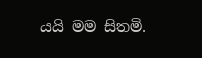යයි මම සිතමි.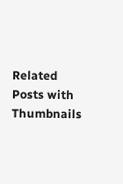Related Posts with Thumbnails